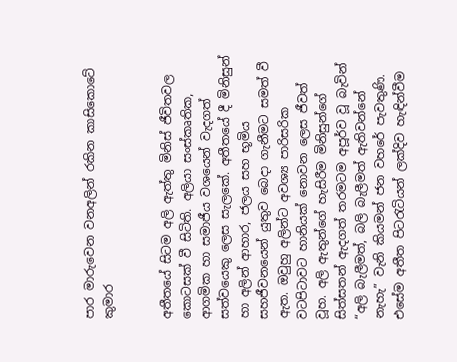පාර මාරුවෙන වනඅලින් රකින කාසිකොටේ කුමාර


අතීතයේ සිටම අලි ඇත්තු මිනිස් ජීවිතවල කොටසක් වී සිටිති. අලියා සංස්කෘතික, ආගමික හා සමාජීය වශයෙන් වැදගත් සත්වයෙකු ලෙස සැලකේ. අතීතයේ දී මිනිසුන් හා අලින් ආහාර, ජලය සහ භූමිය සහජීවනයෙන් යුතුව බෙදා ගැනීමට සමත් වී ඇත. ඔවුහු අලින්ට අවශ්‍ය පාරිසරික වටපිටාවට හානියක් නොවන ලෙස ජීවත් වූහ. අලි ඇතුන්ගේ හැසිරීම මිනිසුන්ගේ සිත්සතන් ඇදගත් තරමටම අපූර්ව වූ බැවින් “අලි බැලීමත්, බලි බැලීමත් ඇතිවන්නේ නැහැ” වැනි කියමන් ජන වහරේ පැවතුණි. එසේම අතීත පිටරැටියන් ලක්දිව හැඳින්වීම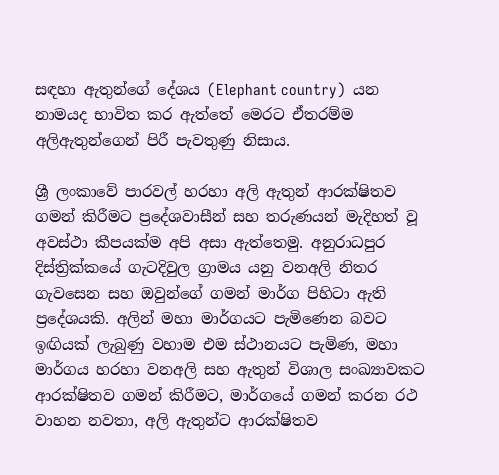සඳහා ඇතුන්ගේ දේශය (Elephant country)  යන නාමයද භාවිත කර ඇත්තේ මෙරට ඒතරම්ම අලිඇතුන්ගෙන් පිරී පැවතුණු නිසාය.

ශ්‍රී ලංකාවේ පාරවල් හරහා අලි ඇතුන් ආරක්ෂිතව ගමන් කිරීමට ප්‍රදේශවාසීන් සහ තරුණයන් මැදිහත් වූ අවස්ථා කීපයක්ම අපි අසා ඇත්තෙමු. අනුරාධපුර දිස්ත්‍රික්කයේ ගැටදිවුල ග්‍රාමය යනු වනඅලි නිතර ගැවසෙන සහ ඔවුන්ගේ ගමන් මාර්ග පිහිටා ඇති ප්‍රදේශයකි. අලින් මහා මාර්ගයට පැමිණෙන බවට ඉඟියක් ලැබුණු වහාම එම ස්ථානයට පැමිණ, මහා මාර්ගය හරහා වනඅලි සහ ඇතුන් විශාල සංඛ්‍යාවකට ආරක්ෂිතව ගමන් කිරීමට, මාර්ගයේ ගමන් කරන රථ වාහන නවතා, අලි ඇතුන්ට ආරක්ෂිතව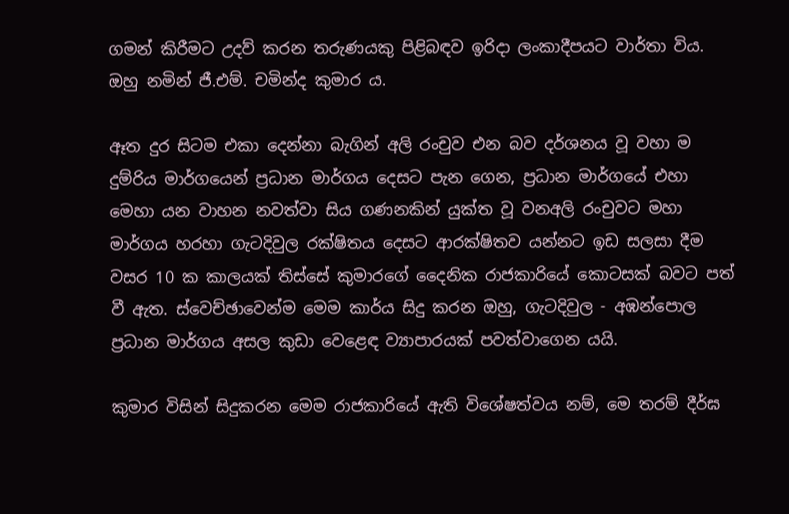ගමන් කිරීමට උදව් කරන තරුණයකු පිළිබඳව ඉරිදා ලංකාදීපයට වාර්තා විය. ඔහු නමින් ජී.එම්. චමින්ද කුමාර ය.

ඈත දුර සිටම එකා දෙන්නා බැගින් අලි රංචුව එන බව දර්ශනය වූ වහා ම දුම්රිය මාර්ගයෙන් ප්‍රධාන මාර්ගය දෙසට පැන ගෙන, ප්‍රධාන මාර්ගයේ එහා මෙහා යන වාහන නවත්වා සිය ගණනකින් යුක්ත වූ වනඅලි රංචුවට මහා මාර්ගය හරහා ගැටදිවුල රක්ෂිතය දෙසට ආරක්ෂිතව යන්නට ඉඩ සලසා දීම වසර 10 ක කාලයක් තිස්සේ කුමාරගේ දෛනික රාජකාරියේ කොටසක් බවට පත් වී ඇත. ස්වෙච්ඡාවෙන්ම මෙම කාර්ය සිදු කරන ඔහු, ගැටදිවුල - අඹන්පොල ප්‍රධාන මාර්ගය අසල කුඩා වෙළෙඳ ව්‍යාපාරයක් පවත්වාගෙන යයි.

කුමාර විසින් සිදුකරන මෙම රාජකාරියේ ඇති විශේෂත්වය නම්, මෙ තරම් දීර්ඝ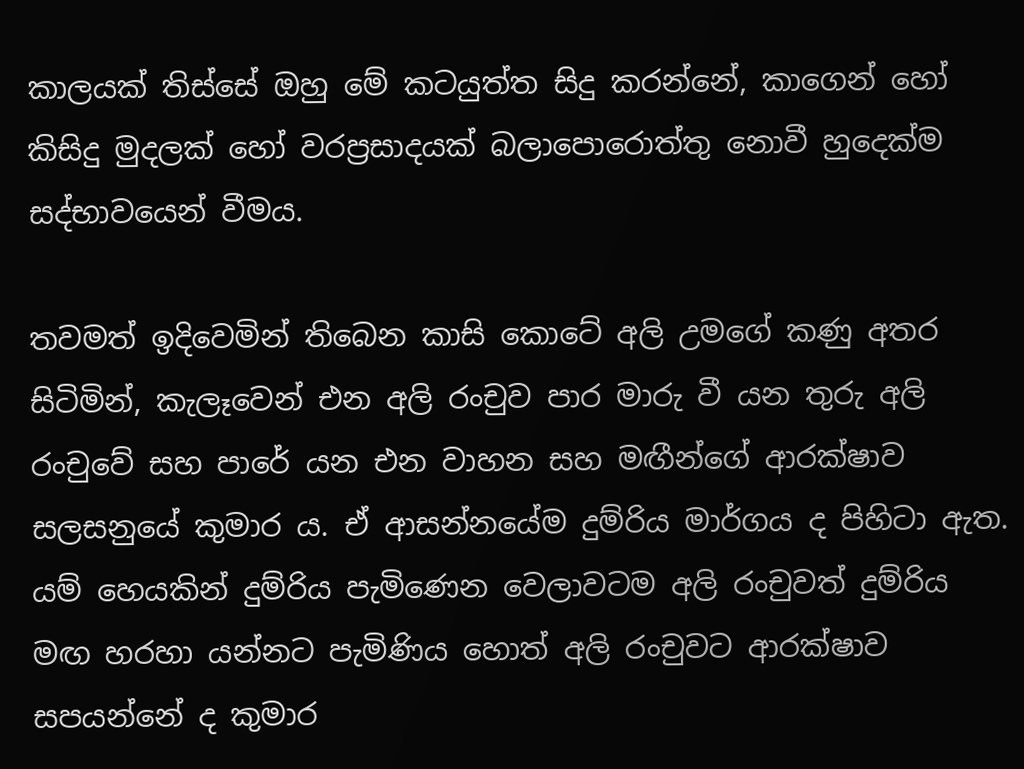කාලයක් තිස්සේ ඔහු මේ කටයුත්ත සිදු කරන්නේ, කාගෙන් හෝ කිසිදු මුදලක් හෝ වරප්‍රසාදයක් බලාපොරොත්තු නොවී හුදෙක්ම සද්භාවයෙන් වීමය.

තවමත් ඉදිවෙමින් තිබෙන කාසි කොටේ අලි උමගේ කණු අතර සිටිමින්, කැලෑවෙන් එන අලි රංචුව පාර මාරු වී යන තුරු අලි රංචුවේ සහ පාරේ යන එන වාහන සහ මඟීන්ගේ ආරක්ෂාව සලසනුයේ කුමාර ය. ඒ ආසන්නයේම දුම්රිය මාර්ගය ද පිහිටා ඇත. යම් හෙයකින් දුම්රිය පැමිණෙන වෙලාවටම අලි රංචුවත් දුම්රිය මඟ හරහා යන්නට පැමිණිය හොත් අලි රංචුවට ආරක්ෂාව සපයන්නේ ද කුමාර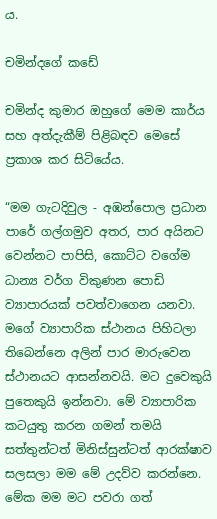ය.

චමින්දගේ කඩේ

චමින්ද කුමාර ඔහුගේ මෙම කාර්ය සහ අත්දැකීම් පිළිබඳව මෙසේ ප්‍රකාශ කර සිටියේය.

“මම ගැටදිවුල - අඹන්පොල ප්‍රධාන පාරේ ගල්ගමුව අතර, පාර අයිනට වෙන්නට පාපිසි, කොට්ට වගේම ධාන්‍ය වර්ග විකුණන පොඩි ව්‍යාපාරයක් පවත්වාගෙන යනවා. මගේ ව්‍යාපාරික ස්ථානය පිහිටලා තිබෙන්නෙ අලින් පාර මාරුවෙන ස්ථානයට ආසන්නවයි. මට දුවෙකුයි පුතෙකුයි ඉන්නවා. මේ ව්‍යාපාරික කටයුතු කරන ගමන් තමයි සත්තුන්ටත් මිනිස්සුන්ටත් ආරක්ෂාව සලසලා මම මේ උදව්ව කරන්නෙ. මේක මම මට පවරා ගත්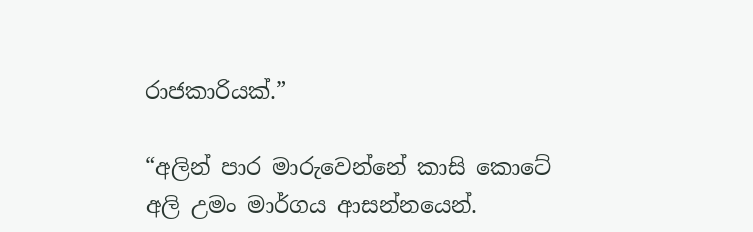රාජකාරියක්.”

“අලින් පාර මාරුවෙන්නේ කාසි කොටේ අලි උමං මාර්ගය ආසන්නයෙන්.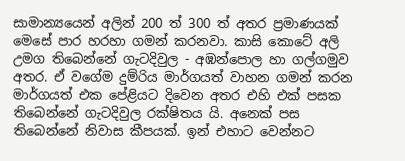සාමාන්‍යයෙන් අලින් 200 ත් 300 ත් අතර ප්‍රමාණයක් මෙසේ පාර හරහා ගමන් කරනවා. කාසි කොටේ අලි උමග තිබෙන්නේ ගැටදිවුල - අඹන්පොල හා ගල්ගමුව අතර. ඒ වගේම දුම්රිය මාර්ගයත් වාහන ගමන් කරන මාර්ගයත් එක පේළියට දිවෙන අතර එහි එක් පසක තිබෙන්නේ ගැටදිවුල රක්ෂිතය යි. අනෙක් පස තිබෙන්නේ නිවාස කීපයක්. ඉන් එහාට වෙන්නට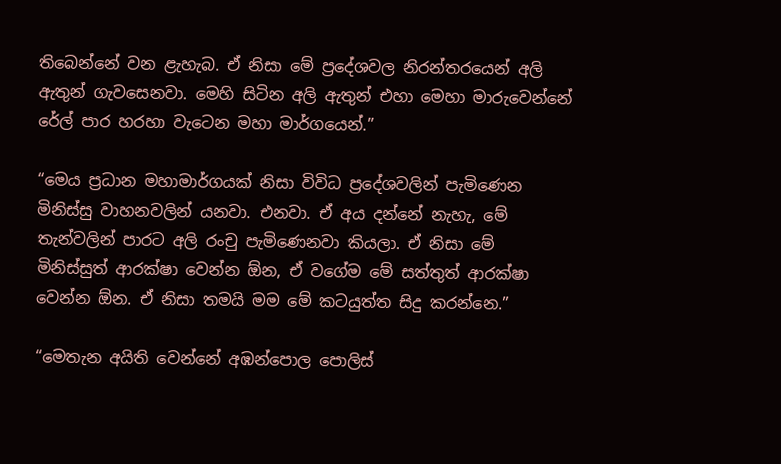තිබෙන්නේ වන ළැහැබ. ඒ නිසා මේ ප්‍රදේශවල නිරන්තරයෙන් අලි ඇතුන් ගැවසෙනවා. මෙහි සිටින අලි ඇතුන් එහා මෙහා මාරුවෙන්නේ රේල් පාර හරහා වැටෙන මහා මාර්ගයෙන්.”

“මෙය ප්‍රධාන මහාමාර්ගයක් නිසා විවිධ ප්‍රදේශවලින් පැමිණෙන මිනිස්සු වාහනවලින් යනවා. එනවා. ඒ අය දන්නේ නැහැ, මේ තැන්වලින් පාරට අලි රංචු පැමිණෙනවා කියලා. ඒ නිසා මේ මිනිස්සුත් ආරක්ෂා වෙන්න ඕන, ඒ වගේම මේ සත්තුත් ආරක්ෂා වෙන්න ඕන. ඒ නිසා තමයි මම මේ කටයුත්ත සිදු කරන්නෙ.”

“මෙතැන අයිති වෙන්නේ අඹන්පොල පොලිස්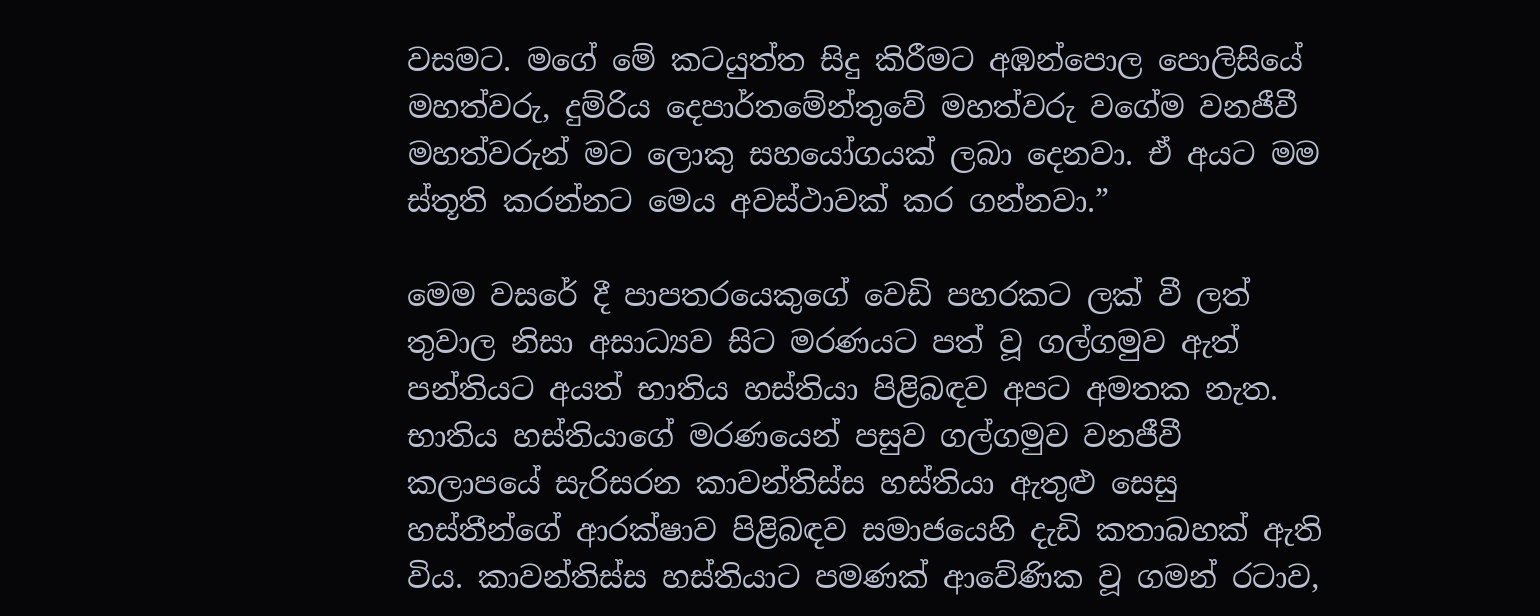වසමට. මගේ මේ කටයුත්ත සිදු කිරීමට අඹන්පොල පොලිසියේ මහත්වරු, දුම්රිය දෙපාර්තමේන්තුවේ මහත්වරු වගේම වනජීවී මහත්වරුන් මට ලොකු සහයෝගයක් ලබා දෙනවා. ඒ අයට මම ස්තූති කරන්නට මෙය අවස්ථාවක් කර ගන්නවා.”

මෙම වසරේ දී පාපතරයෙකුගේ වෙඩි පහරකට ලක් වී ලත් තුවාල නිසා අසාධ්‍යව සිට මරණයට පත් වූ ගල්ගමුව ඇත් පන්තියට අයත් භාතිය හස්තියා පිළිබඳව අපට අමතක නැත. භාතිය හස්තියා‍ගේ මරණයෙන් පසුව ගල්ගමුව වනජීවී කලාපයේ සැරිසරන කාවන්තිස්ස හස්තියා ඇතුළු සෙසු හස්තීන්ගේ ආරක්ෂාව පිළිබඳව සමාජයෙහි දැඩි කතාබහක් ඇති විය. කාවන්තිස්ස හස්තියාට පමණක් ආවේණික වූ ගමන් රටාව,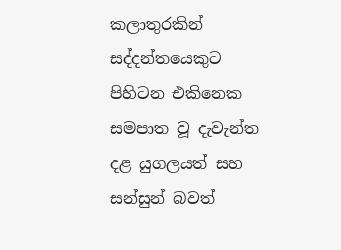කලාතුරකින් සද්දන්තයෙකුට පිහිටන එකිනෙක සමපාත වූ දැවැන්ත දළ යුගලයත් සහ සන්සුන් බවත්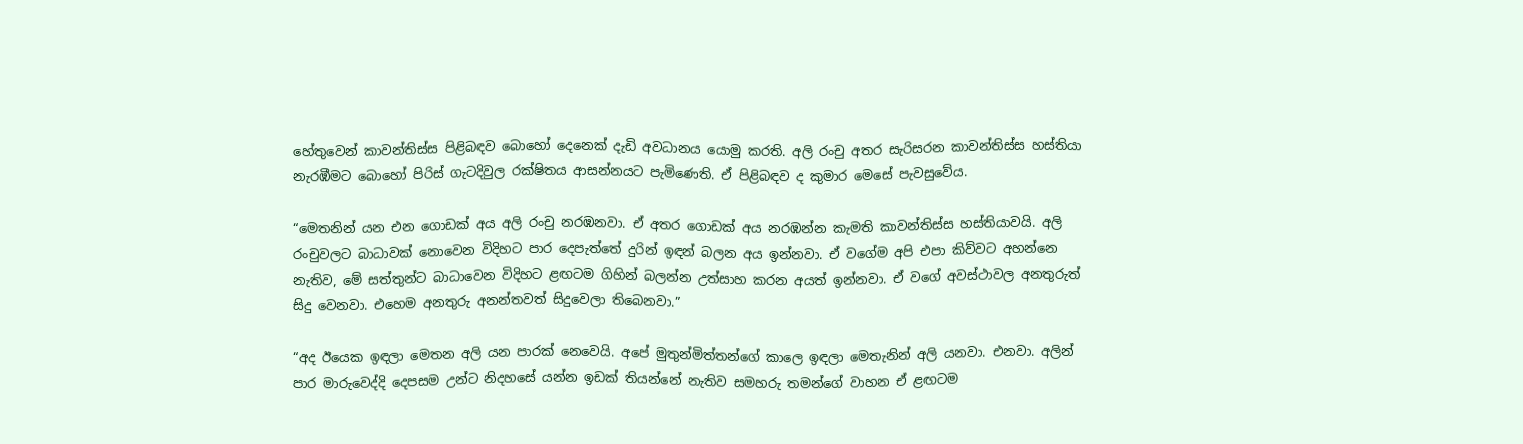හේතුවෙන් කාවන්තිස්ස පිළිබඳව බොහෝ දෙනෙක් දැඩි අවධානය යොමු කරති. අලි රංචු අතර සැරිසරන කාවන්තිස්ස හස්තියා නැරඹීමට බොහෝ පිරිස් ගැටදිවුල රක්ෂිතය ආසන්නයට පැමිණෙති. ඒ පිළිබඳව ද කුමාර මෙසේ පැවසුවේය.

“මෙතනින් යන එන ගොඩක් අය අලි රංචු නරඹනවා. ඒ අතර ගොඩක් අය නරඹන්න කැමති කාවන්තිස්ස හස්තියාවයි. අලි රංචුවලට බාධාවක් නොවෙන විදිහට පාර දෙපැත්තේ දුරින් ඉඳන් බලන අය ඉන්නවා. ඒ වගේම අපි එපා කිව්වට අහන්නෙ නැතිව, මේ සත්තුන්ට බාධාවෙන විදිහට ළඟටම ගිහින් බලන්න උත්සාහ කරන අයත් ඉන්නවා. ඒ වගේ අවස්ථාවල අනතුරුත් සිදු වෙනවා. එහෙම අනතුරු අනන්තවත් සිදුවෙලා තිබෙනවා.”

“අද ඊයෙක ඉඳලා මෙතන අලි යන පාරක් නෙවෙයි. අපේ මුතුන්මිත්තන්ගේ කාලෙ ඉඳලා මෙතැනින් අලි යනවා. එනවා. අලින් පාර මාරුවෙද්දි දෙපසම උන්ට නිදහසේ යන්න ඉඩක් තියන්නේ නැතිව සමහරු තමන්ගේ වාහන ඒ ළඟටම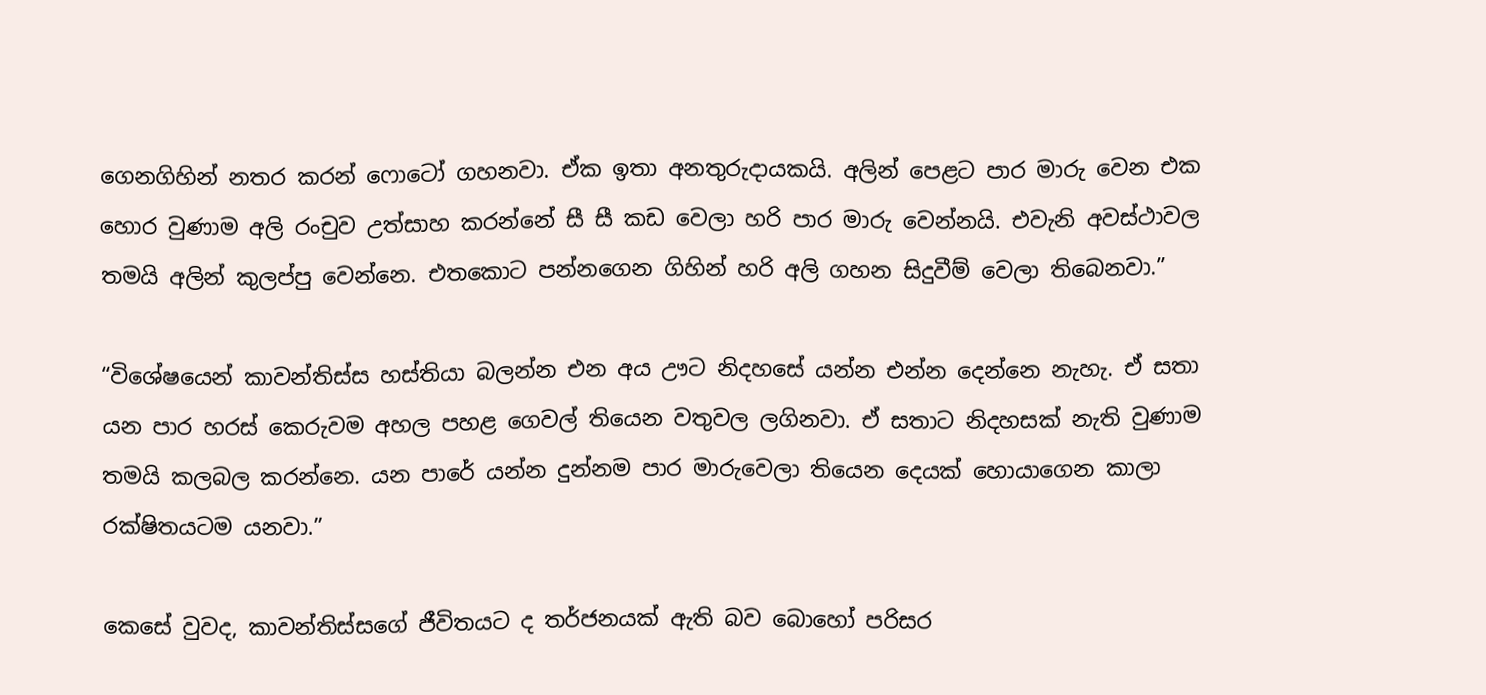ගෙනගිහින් නතර කරන් ෆොටෝ ගහනවා. ඒක ඉතා අනතුරුදායකයි. අලින් පෙළට පාර මාරු වෙන එක හොර වුණාම අලි රංචුව උත්සාහ කරන්නේ සී සී කඩ වෙලා හරි පාර මාරු වෙන්නයි. එවැනි අවස්ථාවල තමයි අලින් කුලප්පු වෙන්නෙ. එතකොට පන්නගෙන ගිහින් හරි අලි ගහන සිදුවීම් වෙලා තිබෙනවා.”

“විශේෂයෙන් කාවන්තිස්ස හස්තියා බලන්න එන අය ඌට නිදහසේ යන්න එන්න දෙන්නෙ නැහැ. ඒ සතා යන පාර හරස් කෙරුවම අහල පහළ ගෙවල් තියෙන වතුවල ලගිනවා. ඒ සතාට නිදහසක් නැති වුණාම තමයි කලබල කරන්නෙ. යන පාරේ යන්න දුන්නම පාර මාරුවෙලා තියෙන දෙයක් හොයාගෙන කාලා රක්ෂිතයටම යනවා.”

කෙසේ වුවද, කාවන්තිස්සගේ ජීවිතයට ද තර්ජනයක් ඇති බව බොහෝ පරිසර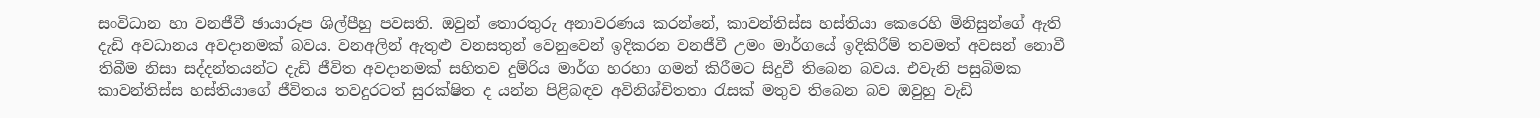සංවිධාන හා වනජීවී ඡායාරූප ශිල්පීහු පවසති. ඔවුන් තොරතුරු අනාවරණය කරන්නේ, කාවන්තිස්ස හස්තියා කෙරෙහි මිනිසුන්ගේ ඇති දැඩි අවධානය අවදානමක් බවය. වනඅලින් ඇතුළු වනසතුන් වෙනුවෙන් ඉදිකරන වනජීවී උමං මාර්ගයේ ඉදිකිරීම් තවමත් අවසන් නොවී තිබීම නිසා සද්දන්තයන්ට දැඩි ජීවිත අවදානමක් සහිතව දුම්රිය මාර්ග හරහා ගමන් කිරීමට සිදුවී තිබෙන බවය. එවැනි පසුබිමක කාවන්තිස්ස හස්තියාගේ ජීවිතය තවදුරටත් සුරක්ෂිත ද යන්න පිළිබඳව අවිනිශ්චිතතා රැසක් මතුව තිබෙන බව ඔවුහු වැඩි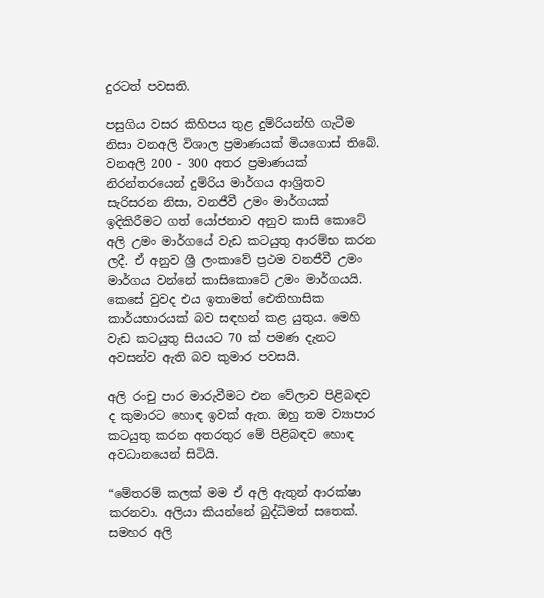දුරටත් පවසති.

පසුගිය වසර කිහිපය තුළ දුම්රියන්හි ගැටීම නිසා වනඅලි විශාල ප්‍රමාණයක් මියගොස් තිබේ.  වනඅලි 200 - 300 අතර ප්‍රමාණයක් නිරන්තරයෙන් දුම්රිය මාර්ගය ආශ්‍රිතව සැරිසරන නිසා, වනජීවී උමං මාර්ගයක් ඉදිකිරීමට ගත් යෝජනාව අනුව කාසි කොටේ අලි උමං මාර්ගයේ වැඩ කටයුතු ආරම්භ කරන ලදී. ඒ අනුව ශ්‍රී ලංකාවේ ප්‍රථම වනජීවී උමං මාර්ගය වන්නේ කාසිකොටේ උමං මාර්ගයයි. කෙසේ වුවද එය ඉතාමත් ඓතිහාසික කාර්යභාරයක් බව සඳහන් කළ යුතුය. මෙහි වැඩ කටයුතු සියයට 70 ක් පමණ දැනට අවසන්ව ඇති බව කුමාර පවසයි.

අලි රංචු පාර මාරුවීමට එන වේලාව පිළිබඳව ද කුමාරට හොඳ ඉවක් ඇත. ඔහු තම ව්‍යාපාර කටයුතු කරන අතරතුර මේ පිළිබඳව හොඳ අවධානයෙන් සිටියි.

“මේතරම් කලක් මම ඒ අලි ඇතුන් ආරක්ෂා කරනවා. අලියා කියන්නේ බුද්ධිමත් සතෙක්. සමහර අලි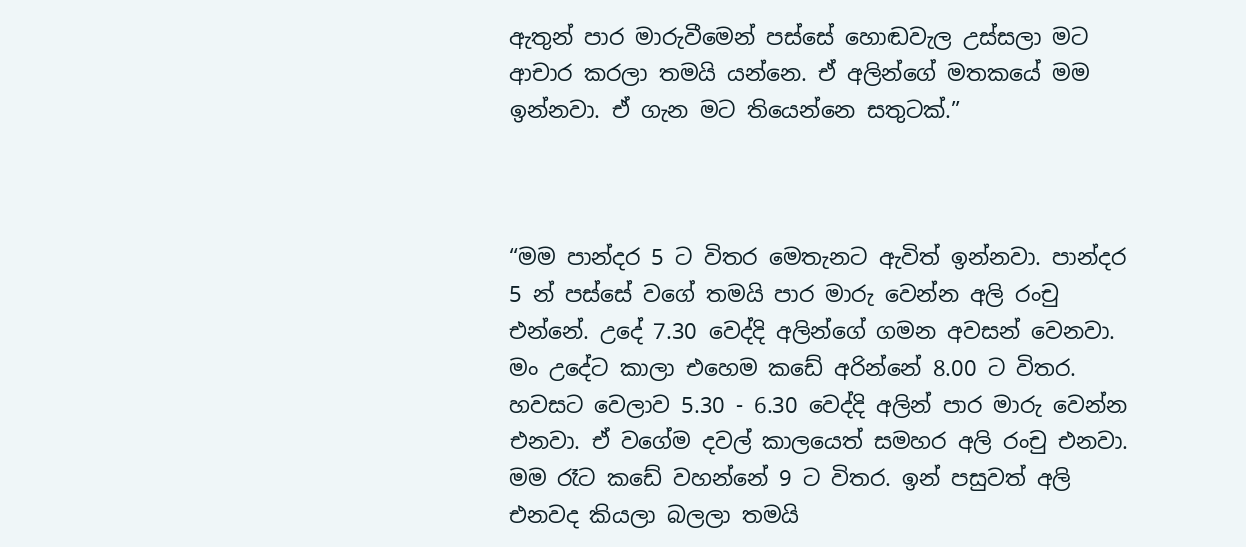ඇතුන් පාර මාරුවීමෙන් පස්සේ හොඬවැල උස්සලා මට ආචාර කරලා තමයි යන්නෙ. ඒ අලින්ගේ මතකයේ මම ඉන්නවා. ඒ ගැන මට තියෙන්නෙ සතුටක්.”



“මම පාන්දර 5 ට විතර මෙතැනට ඇවිත් ඉන්නවා. පාන්දර 5 න් පස්සේ වගේ තමයි පාර මාරු වෙන්න අලි රංචු එන්නේ. උදේ 7.30 වෙද්දි අලින්ගේ ගමන අවසන් වෙනවා. මං උදේට කාලා එහෙම කඩේ අරින්නේ 8.00 ට විතර. හවසට වෙලාව 5.30 - 6.30 වෙද්දි අලින් පාර මාරු වෙන්න එනවා. ඒ වගේම දවල් කාලයෙත් සමහර අලි රංචු එනවා. මම රෑට කඩේ වහන්නේ 9 ට විතර. ඉන් පසුවත් අලි එනවද කියලා බලලා තමයි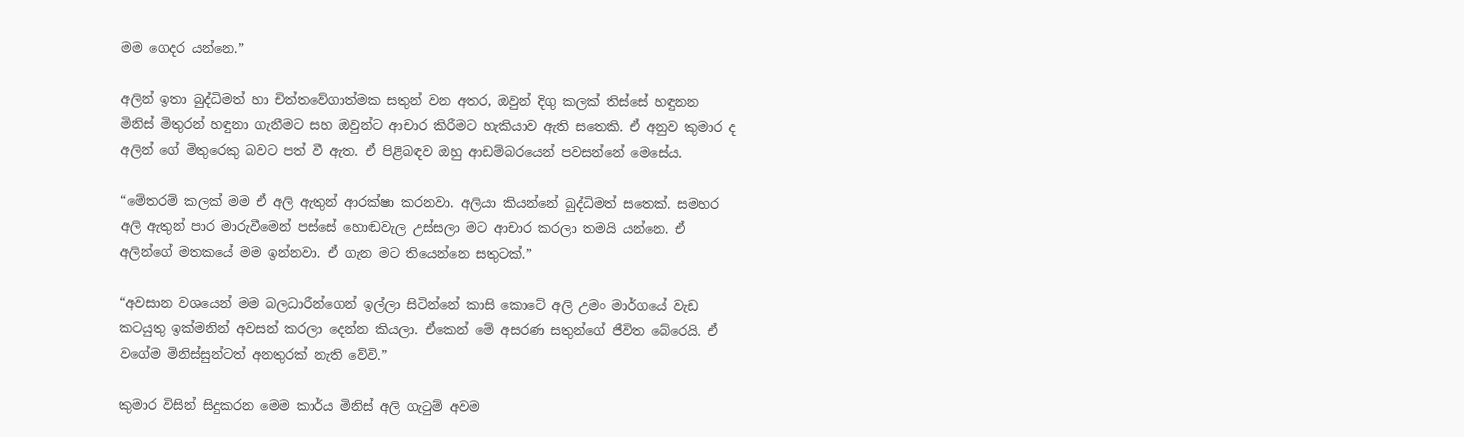මම ගෙදර යන්නෙ.”

අලින් ඉතා බුද්ධිමත් හා චිත්තවේගාත්මක සතුන් වන අතර, ඔවුන් දිගු කලක් තිස්සේ හඳුනන මිනිස් මිතුරන් හඳුනා ගැනීමට සහ ඔවුන්ට ආචාර කිරීමට හැකියාව ඇති සතෙකි. ඒ අනුව කුමාර ද අලින් ගේ මිතුරෙකු බවට පත් වී ඇත. ඒ පිළිබඳව ඔහු ආඩම්බරයෙන් පවසන්නේ මෙසේය.

“මේතරම් කලක් මම ඒ අලි ඇතුන් ආරක්ෂා කරනවා. අලියා කියන්නේ බුද්ධිමත් සතෙක්. සමහර අලි ඇතුන් පාර මාරුවීමෙන් පස්සේ හොඬවැල උස්සලා මට ආචාර කරලා තමයි යන්නෙ. ඒ අලින්ගේ මතකයේ මම ඉන්නවා. ඒ ගැන මට තියෙන්නෙ සතුටක්.”

“අවසාන වශයෙන් මම බලධාරීන්ගෙන් ඉල්ලා සිටින්නේ කාසි කොටේ අලි උමං මාර්ගයේ වැඩ කටයුතු ඉක්මනින් අවසන් කරලා දෙන්න කියලා. ඒකෙන් මේ අසරණ සතුන්ගේ ජීවිත බේරෙයි. ඒ වගේම මිනිස්සුන්ටත් අනතුරක් නැති වේවි.”

කුමාර විසින් සිදුකරන මෙම කාර්ය මිනිස් අලි ගැටුම් අවම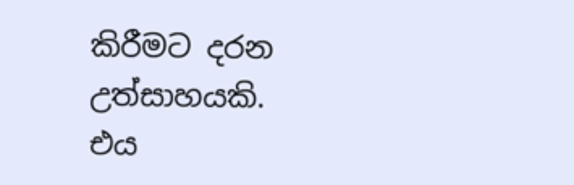කිරීමට දරන උත්සාහයකි. එය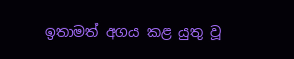ඉතාමත් අගය කළ යුතු වූ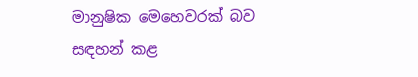මානුෂික මෙහෙවරක් බව සඳහන් කළ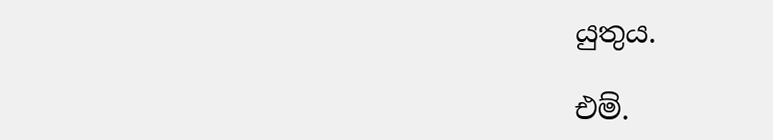යුතුය.

එම්.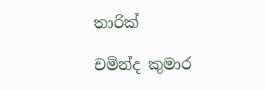තාරික්

චමින්ද කුමාර